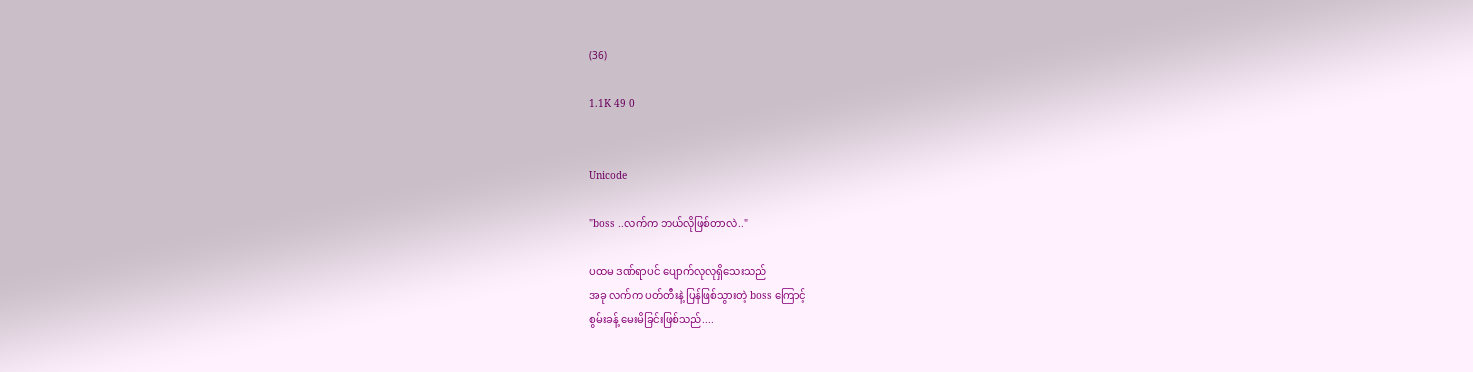(36)

1.1K 49 0


Unicode

"boss ..လက်က ဘယ်လိုဖြစ်တာလဲ.."

ပထမ ဒဏ်ရာပင် ပျောက်လုလုရှိသေးသည်
အခု လက်က ပတ်တီးနဲ့ ပြန်ဖြစ်သွားတဲ့ boss ကြောင့်
စွမ်းခန့် မေးမိခြင်းဖြစ်သည်....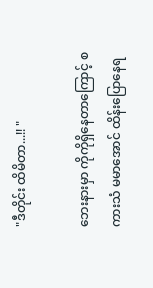"ဒီတိုင်း ထိမိတာ...!! "

ဘေးနားမှာ ကိုကိုရှိနေတာကြောင့် စကားသံ မမာအောင် ထိန်းပြောနေရ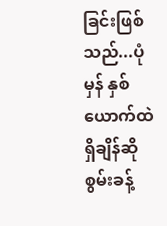ခြင်းဖြစ်သည်...ပုံမှန် နှစ်ယောက်ထဲ ရှိချိန်ဆို
စွမ်းခန့်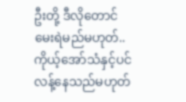ဦးတို့ ဒီလိုတောင် မေးရဲမည်မဟုတ်..ကိုယ့်အော်သံနှင့်ပင် လန့်နေသည်မဟုတ်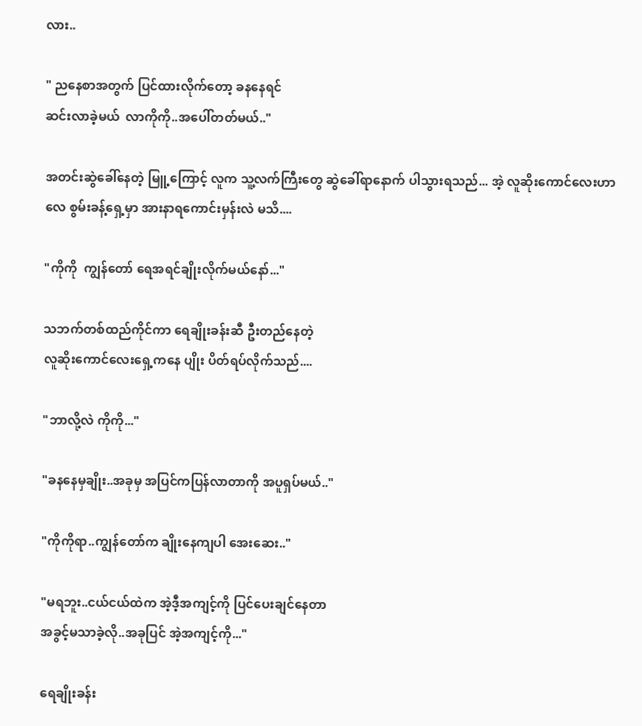လား..

" ညနေစာအတွက် ပြင်ထားလိုက်တော့ ခနနေရင်
ဆင်းလာခဲ့မယ်  လာကိုကို..အပေါ်တတ်မယ်.."

အတင်းဆွဲခေါ်နေတဲ့ မြူ့ကြောင့် လူက သူ့လက်ကြီးတွေ ဆွဲခေါ်ရာနောက် ပါသွားရသည်... အဲ့ ‌လူဆိုးကောင်လေးဟာလေ စွမ်းခန့်ရှေ့မှာ အားနာရကောင်းမှန်းလဲ မသိ....

"ကိုကို  ကျွန်တော် ရေအရင်ချိုးလိုက်မယ်နော်..."

သဘက်တစ်ထည်ကိုင်ကာ ရေချိုးခန်းဆီ ဦးတည်နေတဲ့
လူဆိုးကောင်လေးရှေ့ကနေ ပျိုး ပိတ်ရပ်လိုက်သည်....

"ဘာလို့လဲ ကိုကို..."

"ခနနေမှချိုး..အခုမှ အပြင်ကပြန်လာတာကို အပူရှပ်မယ်.."

"ကိုကိုရာ..ကျွန်တော်က ချိုးနေကျပါ အေးဆေး.."

"မရဘူး..ငယ်ငယ်ထဲက အဲ့ဒီ့အကျင့်ကို ပြင်ပေးချင်နေတာ
အခွင့်မသာခဲ့လို..အခုပြင် အဲ့အကျင့်ကို..."

ရေချိုးခန်း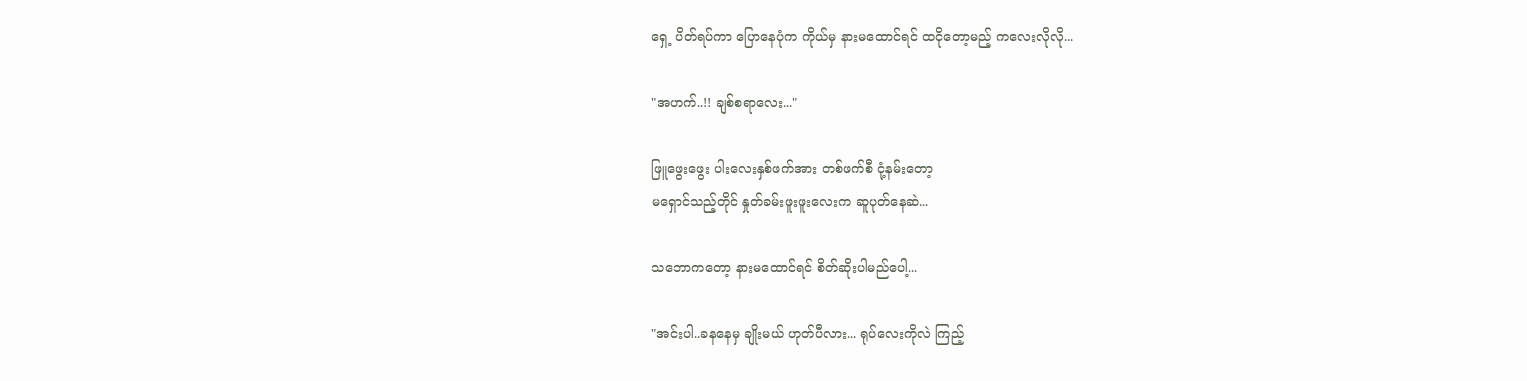ရှေ့ ပိတ်ရပ်ကာ ပြောနေပုံက ကိုယ်မှ နားမထောင်ရင် ထငိုတော့မည့် ကလေးလိုလို...

"အဟက်..!! ချစ်စရာလေး..."

ဖြူဖွေးဖွေး ပါးလေးနှစ်ဖက်အား တစ်ဖက်စီ ငုံ့နမ်းတော့
မရှောင်သည့်တိုင် နှုတ်ခမ်းဖူးဖူးလေးက ဆူပုတ်နေဆဲ...

သဘောကတော့ နားမထောင်ရင် စိတ်ဆိုးပါမည်ပေါ့...

"အင်းပါ..ခနနေမှ ချိုးမယ် ဟုတ်ပီလား... ရုပ်လေးကိုလဲ ကြည့်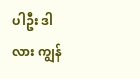ပါဦး ဒါလား ကျွန်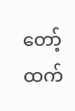တော့်ထက်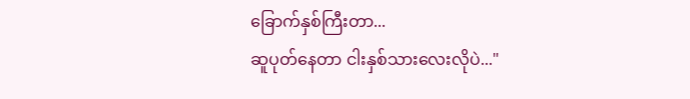ခြောက်နှစ်ကြီးတာ...
ဆူပုတ်နေတာ ငါးနှစ်သားလေးလိုပဲ..."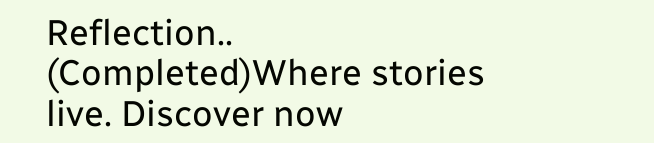Reflection.. (Completed)Where stories live. Discover now